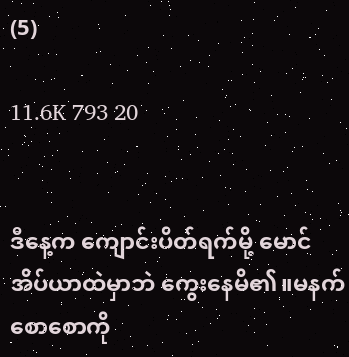(5)

11.6K 793 20


ဒီနေ့က ကျောင်းပိတ်ရက်မို့ မောင် အိပ်ယာထဲမှာဘဲ ကွေးနေမိ၏။မနက်စောစောကို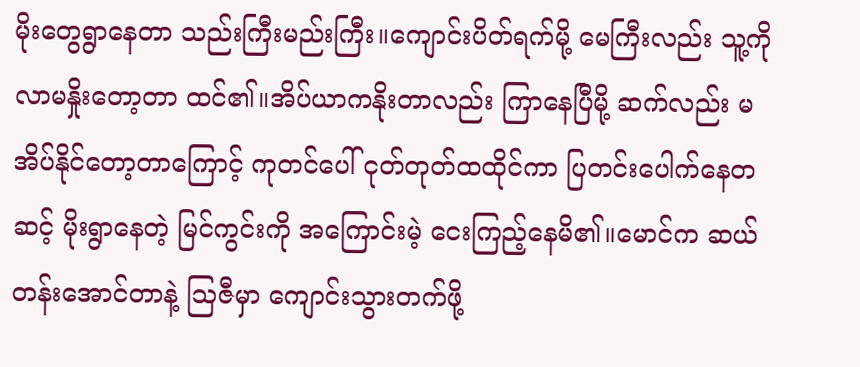မိုးတွေရွာနေတာ သည်းကြီးမည်းကြီး။ကျောင်းပိတ်ရက်မို့ မေကြီးလည်း သူ့ကို လာမနှိုးတော့တာ ထင်၏။အိပ်ယာကနိုးတာလည်း ကြာနေပြီမို့ ဆက်လည်း မအိပ်နိုင်တော့တာကြောင့် ကုတင်ပေါ် ငုတ်တုတ်ထထိုင်ကာ ပြတင်းပေါက်နေတဆင့် မိုးရွာနေတဲ့ မြင်ကွင်းကို အကြောင်းမဲ့ ငေးကြည့်နေမိ၏။မောင်က ဆယ်တန်းအောင်တာနဲ့ သြဇီမှာ ကျောင်းသွားတက်ဖို့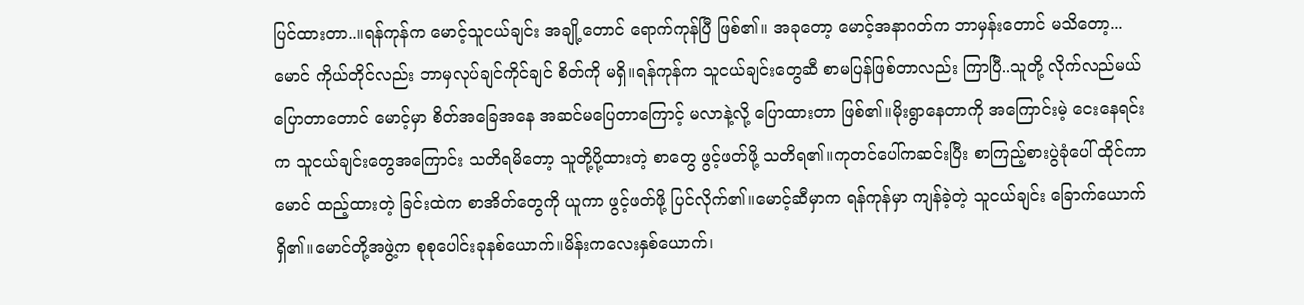ပြင်ထားတာ..။ရန်ကုန်က မောင့်သူငယ်ချင်း အချို့တောင် ရောက်ကုန်ပြီ ဖြစ်၏။ အခုတော့ မောင့်အနာဂတ်က ဘာမှန်းတောင် မသိတော့...မောင် ကိုယ်တိုင်လည်း ဘာမှလုပ်ချင်ကိုင်ချင် စိတ်ကို မရှိ။ရန်ကုန်က သူငယ်ချင်းတွေဆီ စာမပြန်ဖြစ်တာလည်း ကြာပြီ..သူတို့ လိုက်လည်မယ် ပြောတာတောင် မောင့်မှာ စိတ်အခြေအနေ အဆင်မပြေတာကြောင့် မလာနဲ့လို့ ပြောထားတာ ဖြစ်၏။မိုးရွာနေတာကို အကြောင်းမဲ့ ငေးနေရင်းက သူငယ်ချင်းတွေအကြောင်း သတိရမိတော့ သူတို့ပို့ထားတဲ့ စာတွေ ဖွင့်ဖတ်ဖို့ သတိရ၏။ကုတင်ပေါ်ကဆင်းပြီး စာကြည့်စားပွဲခုံပေါ် ထိုင်ကာ မောင် ထည့်ထားတဲ့ ခြင်းထဲက စာအိတ်တွေကို ယူကာ ဖွင့်ဖတ်ဖို့ ပြင်လိုက်၏။မောင့်ဆီမှာက ရန်ကုန်မှာ ကျန်ခဲ့တဲ့ သူငယ်ချင်း ခြောက်ယောက်ရှိ၏။မောင်တို့အဖွဲ့က စုစုပေါင်းခုနစ်ယောက်။မိန်းကလေးနှစ်ယောက်၊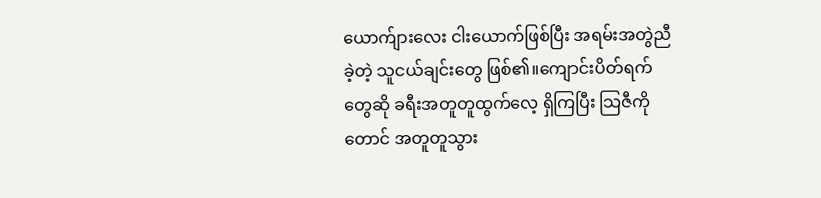ယောက်ျားလေး ငါးယောက်ဖြစ်ပြီး အရမ်းအတွဲညီခဲ့တဲ့ သူငယ်ချင်းတွေ ဖြစ်၏။ကျောင်းပိတ်ရက်တွေဆို ခရီးအတူတူထွက်လေ့ ရှိကြပြီး သြဇီကိုတောင် အတူတူသွား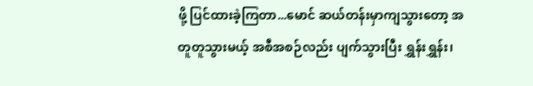ဖို့ ပြင်ထားခဲ့ကြတာ...မောင် ဆယ်တန်းမှာကျသွားတော့ အတူတူသွားမယ့် အစီအစဉ်လည်း ပျက်သွားပြီး ရွှန်းရွှန်း၊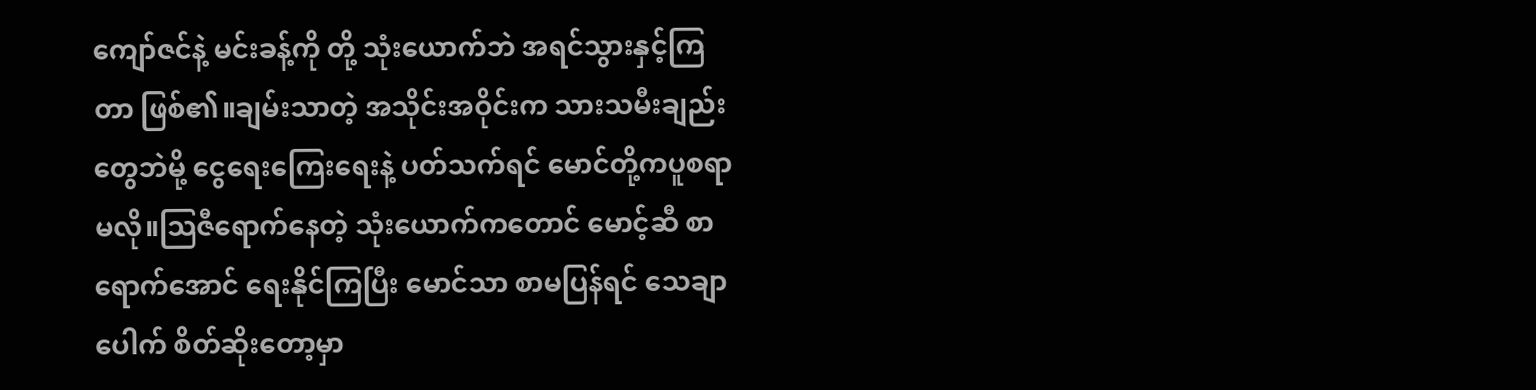ကျော်ဇင်နဲ့ မင်းခန့်ကို တို့ သုံးယောက်ဘဲ အရင်သွားနှင့်ကြတာ ဖြစ်၏။ချမ်းသာတဲ့ အသိုင်းအဝိုင်းက သားသမီးချည်းတွေဘဲမို့ ငွေရေးကြေးရေးနဲ့ ပတ်သက်ရင် မောင်တို့ကပူစရာမလို။သြဇီရောက်နေတဲ့ သုံးယောက်ကတောင် မောင့်ဆီ စာရောက်အောင် ရေးနိုင်ကြပြီး မောင်သာ စာမပြန်ရင် သေချာပေါက် စိတ်ဆိုးတော့မှာ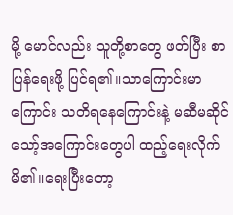မို့ မောင်လည်း သူတို့စာတွေ ဖတ်ပြီး စာပြန်ရေးဖို့ ပြင်ရ၏။သာကြောင်းမာကြောင်း သတိရနေကြောင်းနဲ့ မဆီမဆိုင် သော့်အကြောင်းတွေပါ ထည့်ရေးလိုက်မိ၏။ရေးပြီးတော့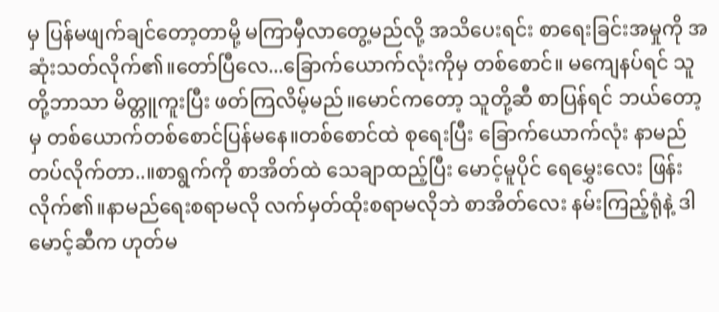မှ ပြန်မဖျက်ချင်တော့တာမို့ မကြာမှီလာတွေ့မည်လို့ အသိပေးရင်း စာရေးခြင်းအမှုကို အဆုံးသတ်လိုက်၏။တော်ပြီလေ...ခြောက်ယောက်လုံးကိုမှ တစ်စောင်။ မကျေနပ်ရင် သူတို့ဘာသာ မိတ္တူကူးပြီး ဖတ်ကြလိမ့်မည်။မောင်ကတော့ သူတို့ဆီ စာပြန်ရင် ဘယ်တော့မှ တစ်ယောက်တစ်စောင်ပြန်မနေ။တစ်စောင်ထဲ စုရေးပြီး ခြောက်ယောက်လုံး နာမည်တပ်လိုက်တာ..။စာရွက်ကို စာအိတ်ထဲ သေချာထည့်ပြီး မောင့်မူပိုင် ရေမွှေးလေး ဖြန်းလိုက်၏။နာမည်ရေးစရာမလို လက်မှတ်ထိုးစရာမလိုဘဲ စာအိတ်လေး နမ်းကြည့်ရုံနဲ့ ဒါ မောင့်ဆီက ဟုတ်မ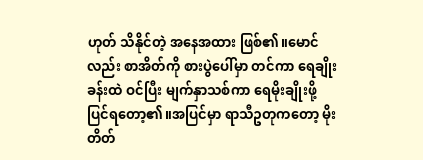ဟုတ် သိနိုင်တဲ့ အနေအထား ဖြစ်၏။မောင်လည်း စာအိတ်ကို စားပွဲပေါ်မှာ တင်ကာ ရေချိုးခန်းထဲ ဝင်ပြီး မျက်နှာသစ်ကာ ရေမိုးချိုးဖို့ ပြင်ရတော့၏။အပြင်မှာ ရာသီဥတုကတော့ မိုးတိတ်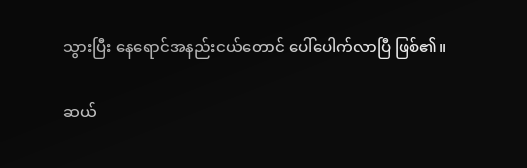သွားပြီး နေရောင်အနည်းငယ်တောင် ပေါ်ပေါက်လာပြီ ဖြစ်၏။

ဆယ်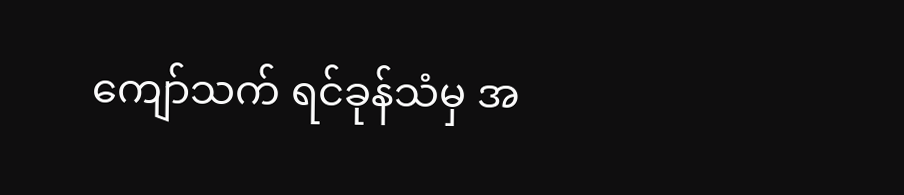ကျော်သက် ရင်ခုန်သံမှ အ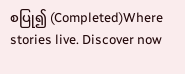စပြု၍ (Completed)Where stories live. Discover now